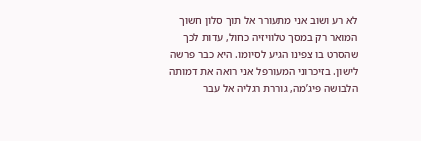לא רע ושוב אני מתעורר אל תוך סלון חשוך המואר רק במסך טלוויזיה כחול, עדות לכך שהסרט בו צפינו הגיע לסיומו. היא כבר פרשה לישון. בזיכרוני המעורפל אני רואה את דמותה הלבושה פיג’מה, גוררת רגליה אל עבר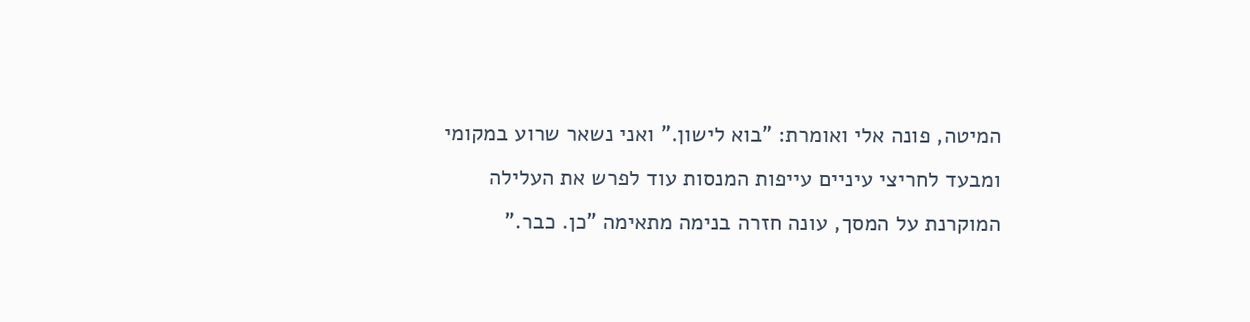המיטה, פונה אלי ואומרת: "בוא לישון." ואני נשאר שרוע במקומי ומבעד לחריצי עיניים עייפות המנסות עוד לפרש את העלילה המוקרנת על המסך, עונה חזרה בנימה מתאימה "כן. כבר."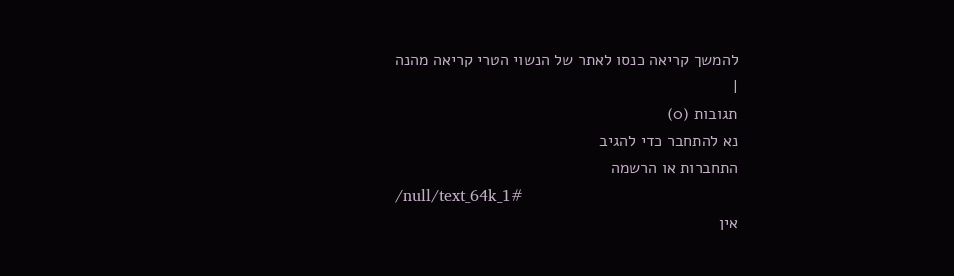להמשך קריאה כנסו לאתר של הנשוי הטרי קריאה מהנה
|
תגובות (0)
נא להתחבר כדי להגיב
התחברות או הרשמה
/null/text_64k_1#
אין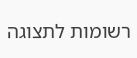רשומות לתצוגה